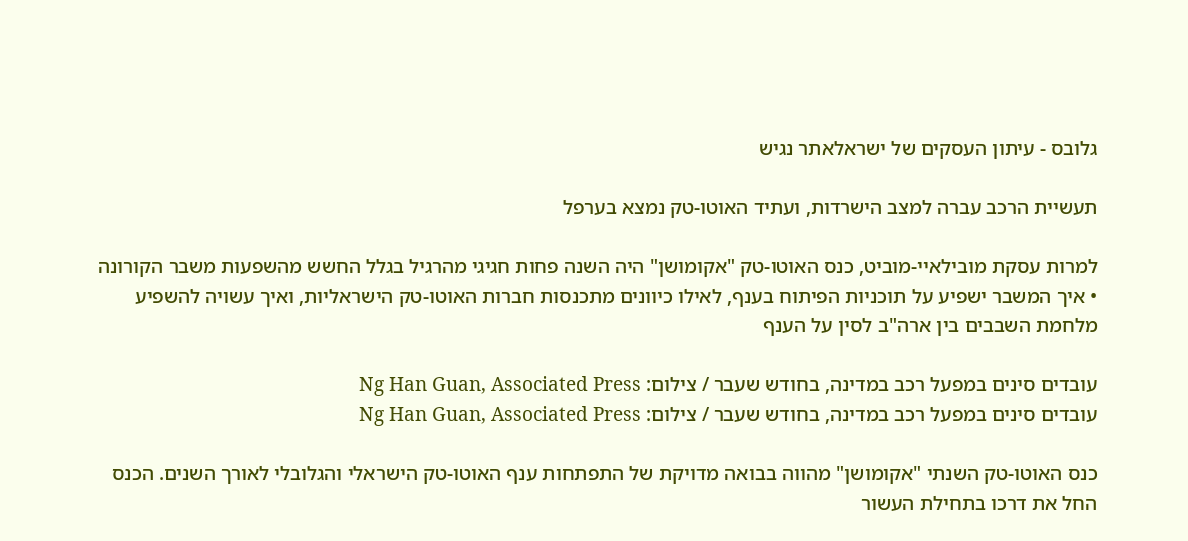גלובס - עיתון העסקים של ישראלאתר נגיש

תעשיית הרכב עברה למצב הישרדות, ועתיד האוטו-טק נמצא בערפל

למרות עסקת מובילאיי-מוביט, כנס האוטו-טק "אקומושן" היה השנה פחות חגיגי מהרגיל בגלל החשש מהשפעות משבר הקורונה • איך המשבר ישפיע על תוכניות הפיתוח בענף, לאילו כיוונים מתכנסות חברות האוטו-טק הישראליות, ואיך עשויה להשפיע מלחמת השבבים בין ארה"ב לסין על הענף

עובדים סינים במפעל רכב במדינה, בחודש שעבר / צילום: Ng Han Guan, Associated Press
עובדים סינים במפעל רכב במדינה, בחודש שעבר / צילום: Ng Han Guan, Associated Press

כנס האוטו-טק השנתי "אקומושן" מהווה בבואה מדויקת של התפתחות ענף האוטו-טק הישראלי והגלובלי לאורך השנים. הכנס החל את דרכו בתחילת העשור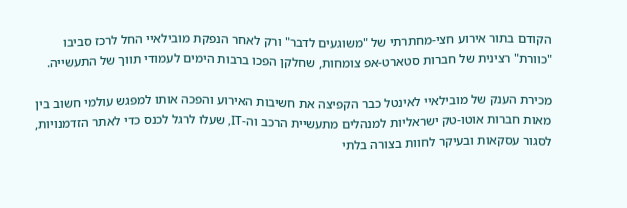הקודם בתור אירוע חצי-מחתרתי של "משוגעים לדבר" ורק לאחר הנפקת מובילאיי החל לרכז סביבו "כוורת" רצינית של חברות סטארט-אפ צומחות, שחלקן הפכו ברבות הימים לעמודי תווך של התעשייה.

מכירת הענק של מובילאיי לאינטל כבר הקפיצה את חשיבות האירוע והפכה אותו למפגש עולמי חשוב בין מאות חברות אוטו-טק ישראליות למנהלים מתעשיית הרכב וה-IT, שעלו לרגל לכנס כדי לאתר הזדמנויות, לסגור עסקאות ובעיקר לחוות בצורה בלתי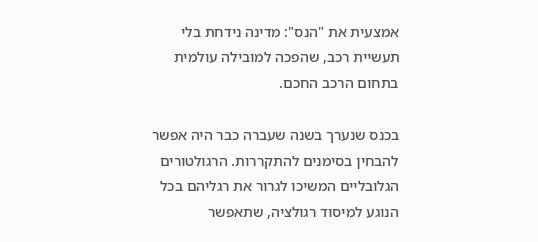אמצעית את "הנס": מדינה נידחת בלי תעשיית רכב, שהפכה למובילה עולמית בתחום הרכב החכם.

בכנס שנערך בשנה שעברה כבר היה אפשר להבחין בסימנים להתקררות. הרגולטורים הגלובליים המשיכו לגרור את רגליהם בכל הנוגע למיסוד רגולציה, שתאפשר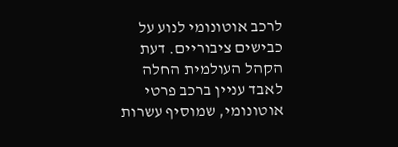לרכב אוטונומי לנוע על כבישים ציבוריים. דעת הקהל העולמית החלה לאבד עניין ברכב פרטי אוטונומי, שמוסיף עשרות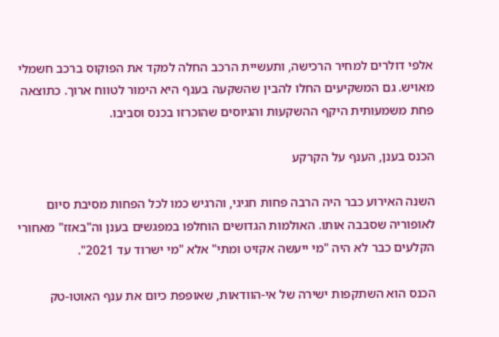אלפי דולרים למחיר הרכישה, ותעשיית הרכב החלה למקד את הפוקוס ברכב חשמלי מאויש. גם המשקיעים החלו להבין שהשקעה בענף היא הימור לטווח ארוך. כתוצאה פחת משמעותית היקף ההשקעות והגיוסים שהוכרזו בכנס וסביבו.

הכנס בענן, הענף על הקרקע

השנה האירוע כבר היה הרבה פחות חגיגי, והרגיש כמו לכל הפחות מסיבת סיום לאופוריה שסבבה אותו. האולמות הגדושים הוחלפו במפגשים בענן וה"באזז" מאחורי הקלעים כבר לא היה "מי ייעשה אקזיט ומתי" אלא "מי ישרוד עד 2021".

הכנס הוא השתקפות ישירה של אי-הוודאות, שאופפת כיום את ענף האוטו-טק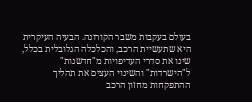בעולם בעקבות משבר הקורונה. הבעיה העיקרית היא שתעשיית הרכב, והכלכלה הגלובלית בכלל, שינו את סדרי העדיפויות מ"חדשנות" ל"הישרדות" והשינוי העצים את תהליך ההתפקחות מחזון הרכב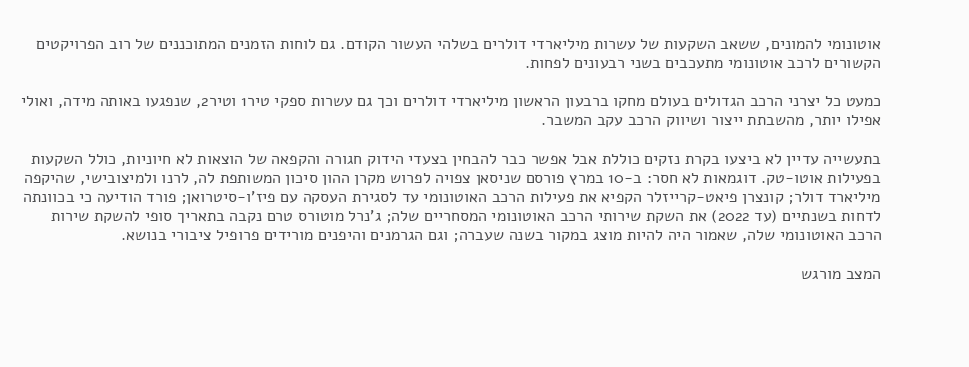אוטונומי להמונים, ששאב השקעות של עשרות מיליארדי דולרים בשלהי העשור הקודם. גם לוחות הזמנים המתוכננים של רוב הפרויקטים הקשורים לרכב אוטונומי מתעכבים בשני רבעונים לפחות.

כמעט כל יצרני הרכב הגדולים בעולם מחקו ברבעון הראשון מיליארדי דולרים וכך גם עשרות ספקי טיר1 וטיר2, שנפגעו באותה מידה, ואולי אפילו יותר, מהשבתת ייצור ושיווק הרכב עקב המשבר.

בתעשייה עדיין לא ביצעו בקרת נזקים כוללת אבל אפשר כבר להבחין בצעדי הידוק חגורה והקפאה של הוצאות לא חיוניות, כולל השקעות בפעילות אוטו-טק. דוגמאות לא חסר: ב-10 במרץ פורסם שניסאן צפויה לפרוש מקרן ההון סיכון המשותפת לה, לרנו ולמיצובישי, שהיקפה מיליארד דולר; קונצרן פיאט-קרייזלר הקפיא את פעילות הרכב האוטונומי עד לסגירת העסקה עם פיז’ו-סיטרואן; פורד הודיעה כי בכוונתה לדחות בשנתיים (עד 2022) את השקת שירותי הרכב האוטונומי המסחריים שלה; ג’נרל מוטורס טרם נקבה בתאריך סופי להשקת שירות הרכב האוטונומי שלה, שאמור היה להיות מוצג במקור בשנה שעברה; וגם הגרמנים והיפנים מורידים פרופיל ציבורי בנושא.

המצב מורגש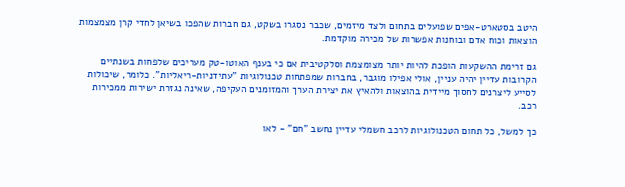היטב בסטארט-אפים שפועלים בתחום ולצד מיזמים, שכבר נסגרו בשקט, גם חברות שהפכו בשיאן לחדי קרן מצמצמות הוצאות וכוח אדם ובוחנות אפשרות של מכירה מוקדמת.

גם זרימת ההשקעות הופכת להיות יותר מצומצמת וסלקטיבית אם כי בענף האוטו-טק מעריכים שלפחות בשנתיים הקרובות עדיין יהיה עניין, אולי אפילו מוגבר, בחברות שמפתחות טכנולוגיות "עתידניות-ריאליות". כלומר, שיכולות לסייע ליצרנים לחסוך מיידית בהוצאות ולהאיץ את יצירת הערך והמזומנים העקיפה, שאינה נגזרת ישירות ממכירות רכב.

כך למשל, כל תחום הטכנולוגיות לרכב חשמלי עדיין נחשב "חם" - לאו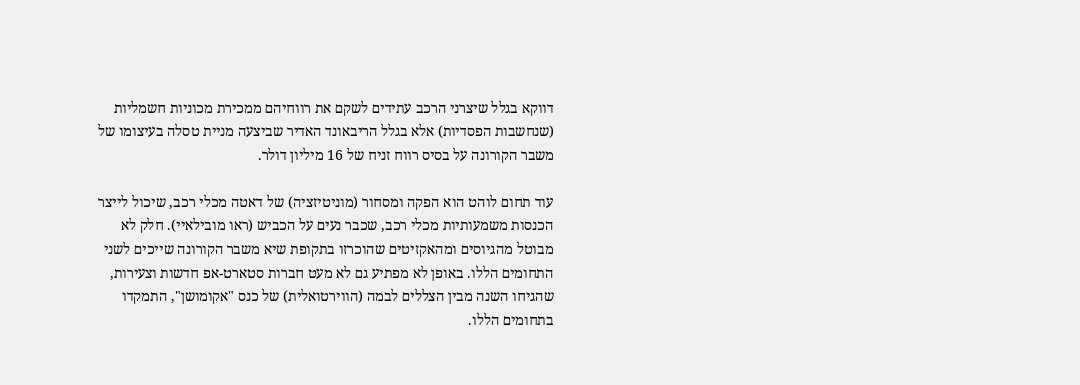דווקא בגלל שיצרני הרכב עתידים לשקם את רווחיהם ממכירת מכוניות חשמליות (שנחשבות הפסדיות) אלא בגלל הריבאונד האדיר שביצעה מניית טסלה בעיצומו של משבר הקורונה על בסיס רווח זניח של 16 מיליון דולר.

עוד תחום לוהט הוא הפקה ומסחור (מוניטיזציה) של דאטה מכלי רכב, שיכול לייצר הכנסות משמעותיות מכלי רכב, שכבר נעים על הכביש (ראו מובילאיי). חלק לא מבוטל מהגיוסים ומהאקזיטים שהוכרזו בתקופת שיא משבר הקורונה שייכים לשני התחומים הללו. באופן לא מפתיע גם לא מעט חברות סטארט-אפ חדשות וצעירות, שהגיחו השנה מבין הצללים לבמה (הווירטואלית) של כנס "אקומושן", התמקדו בתחומים הללו.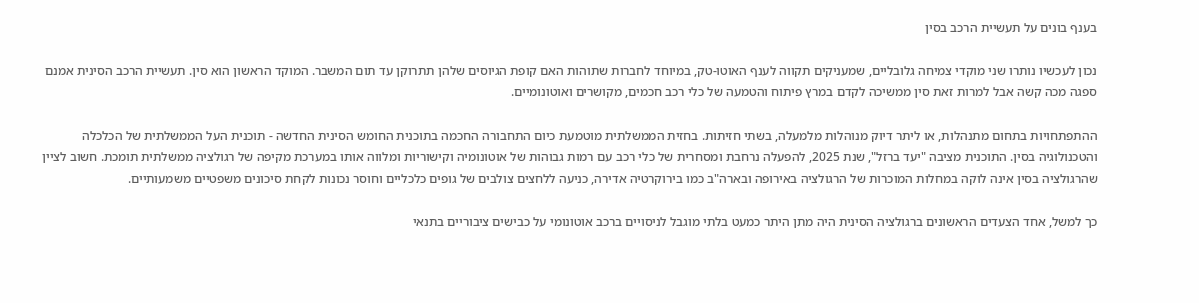בענף בונים על תעשיית הרכב בסין

נכון לעכשיו נותרו שני מוקדי צמיחה גלובליים, שמעניקים תקווה לענף האוטו-טק, במיוחד לחברות שתוהות האם קופת הגיוסים שלהן תתרוקן עד תום המשבר. המוקד הראשון הוא סין. תעשיית הרכב הסינית אמנם ספגה מכה קשה אבל למרות זאת סין ממשיכה לקדם במרץ פיתוח והטמעה של כלי רכב חכמים, מקושרים ואוטונומיים.

ההתפתחויות בתחום מתנהלות, או ליתר דיוק מנוהלות מלמעלה, בשתי חזיתות. בחזית הממשלתית מוטמעת כיום התחבורה החכמה בתוכנית החומש הסינית החדשה - תוכנית העל הממשלתית של הכלכלה והטכנולוגיה בסין. התוכנית מציבה "יעד ברזל", שנת 2025, להפעלה נרחבת ומסחרית של כלי רכב עם רמות גבוהות של אוטונומיה וקישוריות ומלווה אותו במערכת מקיפה של רגולציה ממשלתית תומכת. חשוב לציין שהרגולציה בסין אינה לוקה במחלות המוכרות של הרגולציה באירופה ובארה"ב כמו בירוקרטיה אדירה, כניעה ללחצים צולבים של גופים כלכליים וחוסר נכונות לקחת סיכונים משפטיים משמעותיים.

כך למשל, אחד הצעדים הראשונים ברגולציה הסינית היה מתן היתר כמעט בלתי מוגבל לניסויים ברכב אוטונומי על כבישים ציבוריים בתנאי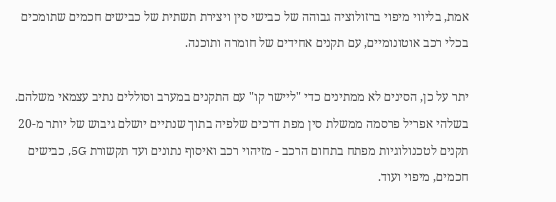אמת, בליווי מיפוי ברזולוציה גבוהה של כבישי סין ויצירת תשתית של כבישים חכמים שתומכים בכלי רכב אוטונומיים, עם תקנים אחידים של חומרה ותוכנה.

יתר על כן, הסינים לא ממתינים כדי "ליישר קו" עם התקנים במערב וסוללים נתיב עצמאי משלהם. בשלהי אפריל פרסמה ממשלת סין מפת דרכים שלפיה בתוך שנתיים יושלם גיבוש של יותר מ-20 תקנים לטכנולוגיות מפתח בתחום הרכב - מזיהוי רכב ואיסוף נתונים ועד תקשורת 5G, כבישים חכמים, מיפוי ועוד.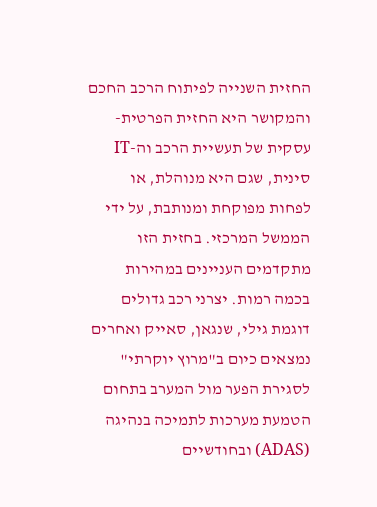החזית השנייה לפיתוח הרכב החכם והמקושר היא החזית הפרטית-עסקית של תעשיית הרכב וה-IT סינית, שגם היא מנוהלת, או לפחות מפוקחת ומנותבת, על ידי הממשל המרכזי. בחזית הזו מתקדמים העניינים במהירות בכמה רמות. יצרני רכב גדולים דוגמת גילי, שנגאן, סאייק ואחרים נמצאים כיום ב"מרוץ יוקרתי" לסגירת הפער מול המערב בתחום הטמעת מערכות לתמיכה בנהיגה (ADAS) ובחודשיים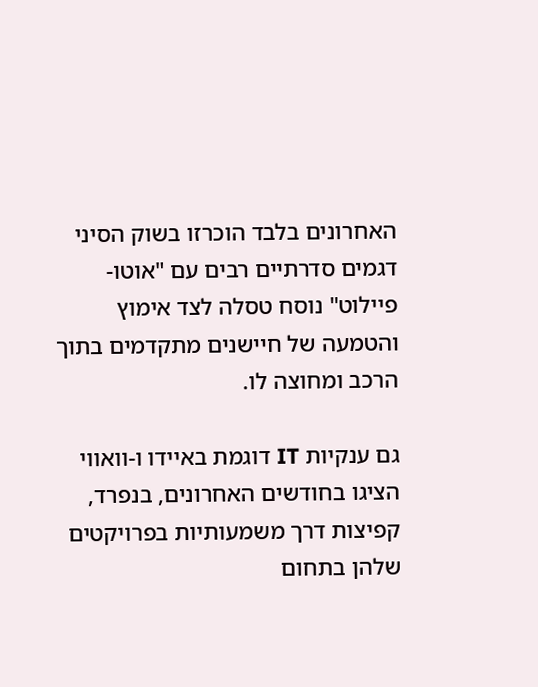האחרונים בלבד הוכרזו בשוק הסיני דגמים סדרתיים רבים עם "אוטו-פיילוט" נוסח טסלה לצד אימוץ והטמעה של חיישנים מתקדמים בתוך הרכב ומחוצה לו.

גם ענקיות IT דוגמת באיידו ו-וואווי הציגו בחודשים האחרונים, בנפרד, קפיצות דרך משמעותיות בפרויקטים שלהן בתחום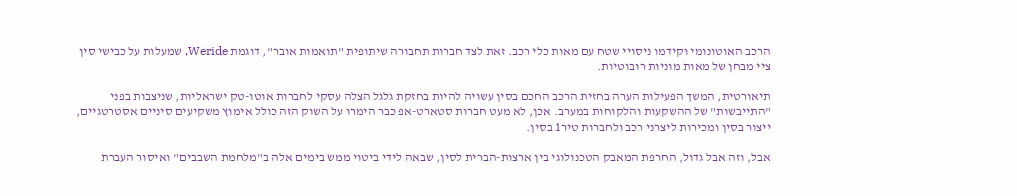הרכב האוטונומי וקידמו ניסויי שטח עם מאות כלי רכב. זאת לצד חברות תחבורה שיתופית "תואמות אובר", דוגמת Weride, שמעלות על כבישי סין ציי מבחן של מאות מוניות רובוטיות.

תיאורטית, המשך הפעילות הערה בחזית הרכב החכם בסין עשויה להיות בחזקת גלגל הצלה עסקי לחברות אוטו-טק ישראליות, שניצבות בפני "התייבשות" של ההשקעות והלקוחות במערב. אכן, לא מעט חברות סטארט-אפ כבר הימרו על השוק הזה כולל אימוץ משקיעים סיניים אסטרטגיים, ייצור בסין ומכירות ליצרני רכב ולחברות טיר1 בסין.

אבל, וזה אבל גדול, החרפת המאבק הטכנולוגי בין ארצות-הברית לסין, שבאה לידי ביטוי ממש בימים אלה ב"מלחמת השבבים" ואיסור העברת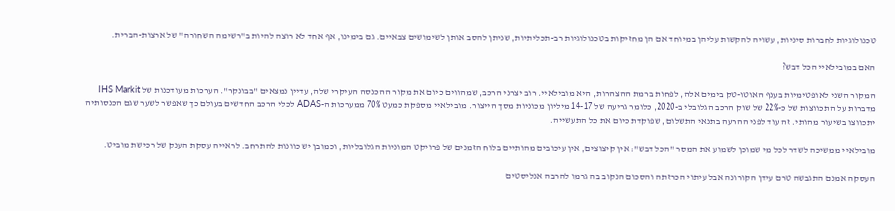טכנולוגיות לחברות סיניות, עשויה להקשות עליהן במיוחד אם הן מחזיקות בטכנולוגיות רב-תכליתיות, שניתן להסב אותן לשימושים צבאיים. גם בימינו, אף אחד לא רוצה להיות ב"רשימה השחורה" של ארצות-הברית.

האם במובילאיי הכל דבש?

המקור השני לאופטימיות בענף האוטו-טק בימים אלה, לפחות ברמת ההצהרות, היא מובילאיי. רוב יצרני הרכב, שמהווים כיום את מקור ההכנסה העיקרי שלה, עדיין נמצאים "בבונקר". הערכות מעודכנות של IHS Markit מדברות על התכווצות של כ-22% של שוק הרכב הגלובלי ב-2020, כלומר גריעה של 14-17 מיליון מכוניות מסך הייצור. מובילאיי מספקת כמעט 70% ממערכות ה-ADAS לכלי הרכב החדשים בעולם כך שאפשר לשער שגם הכנסותיה יתכווצו בשיעור מהותי. זה עוד לפני ההרעה בתנאי התשלום, שפוקדת כיום את כל התעשייה.

מובילאיי ממשיכה לשדר לכל מי שמוכן לשמוע את המסר "הכל דבש": אין קיצוצים, אין עיכובים מהותיים בלוח הזמנים של פרויקט המוניות הגלובליות, וכמובן יש כוונות להתרחב. לראייה עסקת הענק של רכישת מוביט.

העסקה אמנם התגבשה טרם עידן הקורונה אבל עיתוי הכרזתה והסכום הנקוב בה גרמו להרבה אנליסטים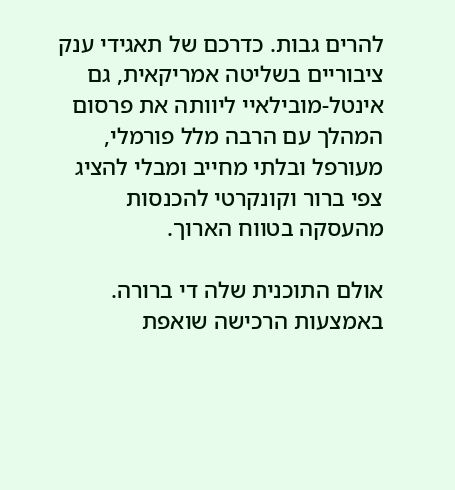להרים גבות. כדרכם של תאגידי ענק ציבוריים בשליטה אמריקאית, גם אינטל-מובילאיי ליוותה את פרסום המהלך עם הרבה מלל פורמלי, מעורפל ובלתי מחייב ומבלי להציג צפי ברור וקונקרטי להכנסות מהעסקה בטווח הארוך.

אולם התוכנית שלה די ברורה. באמצעות הרכישה שואפת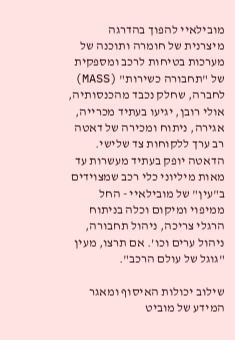מובילאיי להפוך בהדרגה מיצרנית של חומרה ותוכנה של מערכות בטיחות לרכב ומספקית של "תחבורה כשירות" (MASS) לחברה, שחלק נכבד מהכנסותיה, אולי רובן, יגיעו בעתיד מכרייה, אגירה, ניתוח ומכירה של דאטה רב ערך ללקוחות צד שלישי. הדאטה יופק בעתיד מעשרות עד מאות מיליוני כלי רכב שמצוידים ב"עין" של מובילאיי - החל ממיפוי ומיקום וכלה בניתוח הרגלי צריכה, ניהול תחבורה, ניהול ערים וכו’. אם תרצו, מעין "גוגל של עולם הרכב".

שילוב יכולות האיסוף ומאגר המידע של מוביט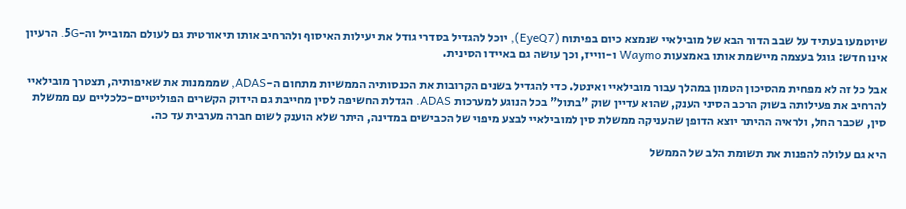שיוטמעו בעתיד על שבב הדור הבא של מובילאיי שנמצא כיום בפיתוח (EyeQ7), יוכל להגדיל בסדרי גודל את יעילות האיסוף ולהרחיב אותו תיאורטית גם לעולם המובייל וה-5G. הרעיון אינו חדש: גוגל בעצמה מיישמת אותו באמצעות Waymo ו-ווייז, וכך עושה גם באיידו הסינית.

אבל כל זה לא מפחית מהסיכון הטמון במהלך עבור מובילאיי ואינטל. כדי להגדיל בשנים הקרובות את הכנסותיה הממשיות מתחום ה-ADAS, שמממנות את שאיפותיה, תצטרך מובילאיי להרחיב את פעילותה בשוק הרכב הסיני הענק, שהוא עדיין שוק "בתול" בכל הנוגע למערכות ADAS. הגדלת החשיפה לסין מחייבת גם הידוק הקשרים הפוליטיים-כלכליים עם ממשלת סין, שכבר החל, ולראיה ההיתר יוצא הדופן שהעניקה ממשלת סין למובילאיי לבצע מיפוי של הכבישים במדינה, היתר שלא הוענק לשום חברה מערבית עד כה.

היא גם עלולה להפנות את תשומת הלב של הממשל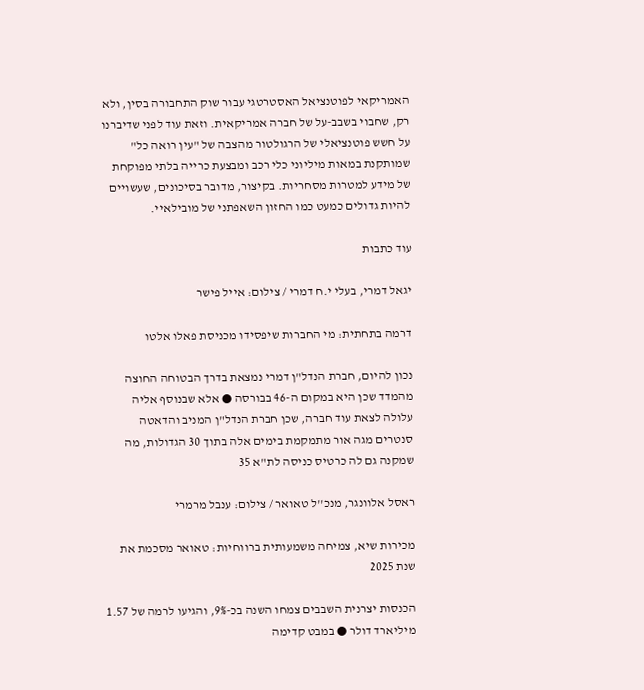האמריקאי לפוטנציאל האסטרטגי עבור שוק התחבורה בסין, ולא רק, שחבוי בשבב-על של חברה אמריקאית. וזאת עוד לפני שדיברנו על חשש פוטנציאלי של הרגולטור מהצבה של "עין רואה כל" שמותקנת במאות מיליוני כלי רכב ומבצעת כרייה בלתי מפוקחת של מידע למטרות מסחריות. בקיצור, מדובר בסיכונים, שעשויים להיות גדולים כמעט כמו החזון השאפתני של מובילאיי.

עוד כתבות

יגאל דמרי, בעלי י.ח דמרי / צילום: אייל פישר

דרמה בתחתית: מי החברות שיפסידו מכניסת פאלו אלטו

נכון להיום, חברת הנדל"ן דמרי נמצאת בדרך הבטוחה החוצה מהמדד שכן היא במקום ה-46 בבורסה ● אלא שבנוסף אליה עלולה לצאת עוד חברה, שכן חברת הנדל"ן המניב והדאטה סנטרים מגה אור מתמקמת בימים אלה בתוך 30 הגדולות, מה שמקנה גם לה כרטיס כניסה לת"א 35

ראסל אלוונגר, מנכ''ל טאואר / צילום: ענבל מרמרי

מכירות שיא, צמיחה משמעותית ברווחיות: טאואר מסכמת את שנת 2025

הכנסות יצרנית השבבים צמחו השנה בכ-9%, והגיעו לרמה של 1.57 מיליארד דולר ● במבט קדימה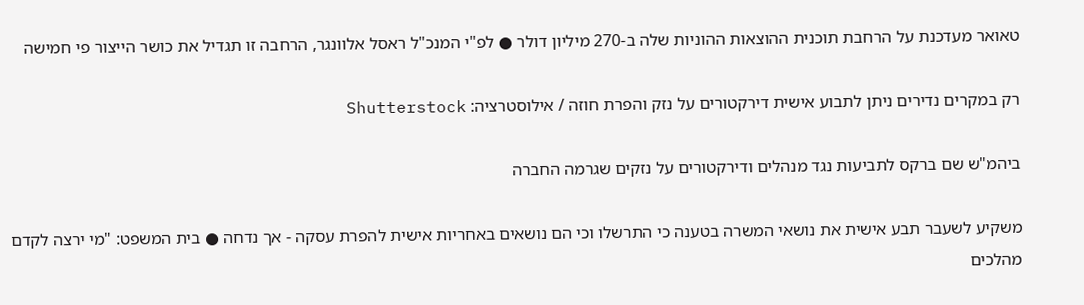טאואר מעדכנת על הרחבת תוכנית ההוצאות ההוניות שלה ב-270 מיליון דולר ● לפ"י המנכ"ל ראסל אלוונגר, הרחבה זו תגדיל את כושר הייצור פי חמישה

רק במקרים נדירים ניתן לתבוע אישית דירקטורים על נזק והפרת חוזה / אילוסטרציה: Shutterstock

ביהמ"ש שם ברקס לתביעות נגד מנהלים ודירקטורים על נזקים שגרמה החברה

משקיע לשעבר תבע אישית את נושאי המשרה בטענה כי התרשלו וכי הם נושאים באחריות אישית להפרת עסקה - אך נדחה ● בית המשפט: "מי ירצה לקדם מהלכים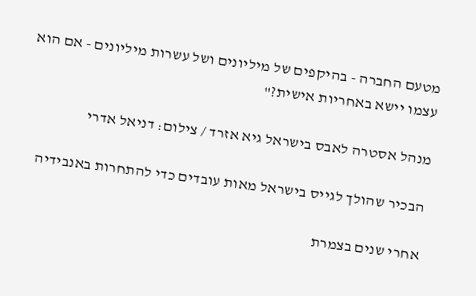מטעם החברה - בהיקפים של מיליונים ושל עשרות מיליונים - אם הוא עצמו יישא באחריות אישית?"

מנהל אסטרה לאבס בישראל גיא אזרד / צילום: דניאל אדרי

הבכיר שהולך לגייס בישראל מאות עובדים כדי להתחרות באנבידיה

אחרי שנים בצמרת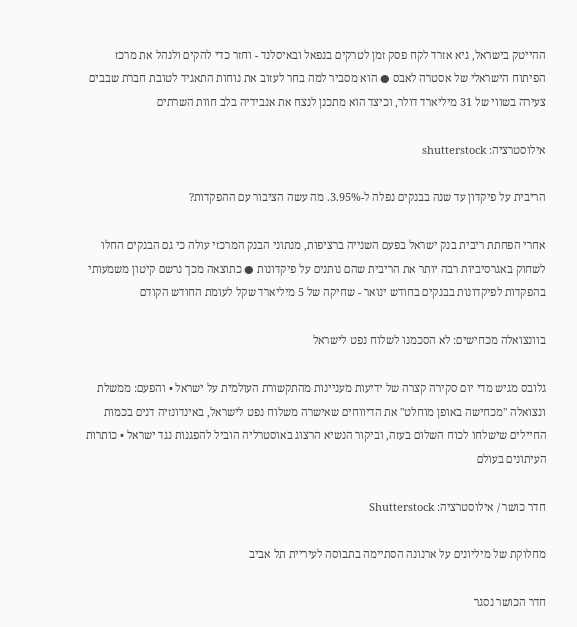ההייטק בישראל, גיא אזרד לקח פסק זמן לטרקים בנפאל ובאיסלנד - וחזר כדי להקים ולנהל את מרכז הפיתוח הישראלי של אסטרה לאבס ● הוא מסביר למה בחר לעזוב את נוחות התאגיד לטובת חברת שבבים צעירה בשווי של 31 מיליארד דולר, וכיצד הוא מתכנן לנצח את אנבידיה בלב חוות השרתים

אילוסטרציה: shutterstock

הריבית על פיקדון עד שנה בבנקים נפלה ל-3.95%. מה עשה הציבור עם ההפקדות?

אחרי הפחתת ריבית בנק ישראל בפעם השנייה ברציפות, מנתוני הבנק המרכזי עולה כי גם הבנקים החלו לשחוק באגרסיביות רבה יותר את הריבית שהם נותנים על פיקדונות ● כתוצאה מכך נרשם קיטון משמעותי בהפקדות לפיקדונות בבנקים בחודש ינואר - שחיקה של 5 מיליארד שקל לעומת החודש הקודם

בוונצואלה מכחישים: לא הסכמנו לשלוח נפט לישראל

גלובס מגיש מדי יום סקירה קצרה של ידיעות מעניינות מהתקשורת העולמית על ישראל • והפעם: ממשלת ונצואלה "מכחישה באופן מוחלט" את הדיווחים שאישרה משלוח נפט לישראל, באינדונזיה דנים בכמות החיילים שישלחו לכוח השלום בעזה, וביקור הנשיא הרצוג באוסטרליה הוביל להפגנות נגד ישראל • כותרות העיתונים בעולם

חדר כושר / אילוסטרציה: Shutterstock

מחלוקת של מיליונים על ארנונה הסתיימה בתבוסה לעיריית תל אביב

חדר הכושר נסגר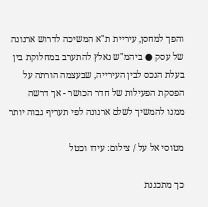והפך למחסן, עיריית ת"א המשיכה לדרוש ארנונה של עסק ● ביהמ"ש נאלץ להתערב במחלוקת בין בעלת הנכס לבין העירייה, שבעצמה הורתה על הפסקת הפעילות של חדר הכושר - אך דרשה ממנו להמשיך לשלם ארנונה לפי תעריף גבוה יותר

מטוסי אל על / צילום: עידו וכטל

כך מתכננת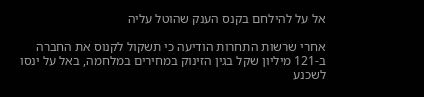אל על להילחם בקנס הענק שהוטל עליה

אחרי שרשות התחרות הודיעה כי תשקול לקנוס את החברה ב-121 מיליון שקל בגין הזינוק במחירים במלחמה, באל על ינסו לשכנע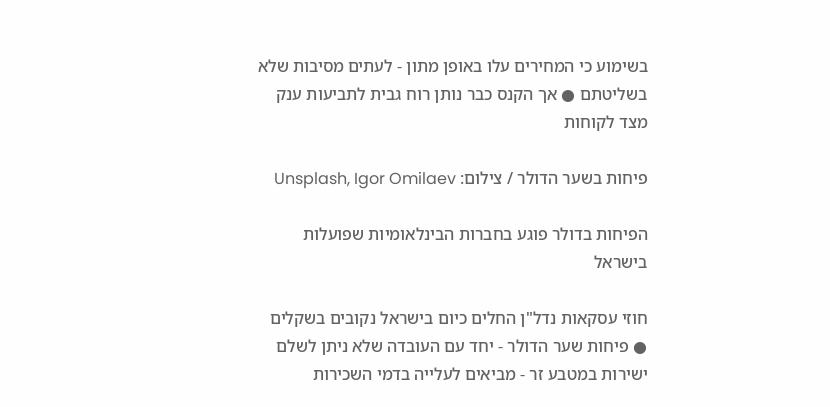בשימוע כי המחירים עלו באופן מתון - לעתים מסיבות שלא בשליטתם ● אך הקנס כבר נותן רוח גבית לתביעות ענק מצד לקוחות

פיחות בשער הדולר / צילום: Unsplash, Igor Omilaev

הפיחות בדולר פוגע בחברות הבינלאומיות שפועלות בישראל

חוזי עסקאות נדל"ן החלים כיום בישראל נקובים בשקלים ● פיחות שער הדולר - יחד עם העובדה שלא ניתן לשלם ישירות במטבע זר - מביאים לעלייה בדמי השכירות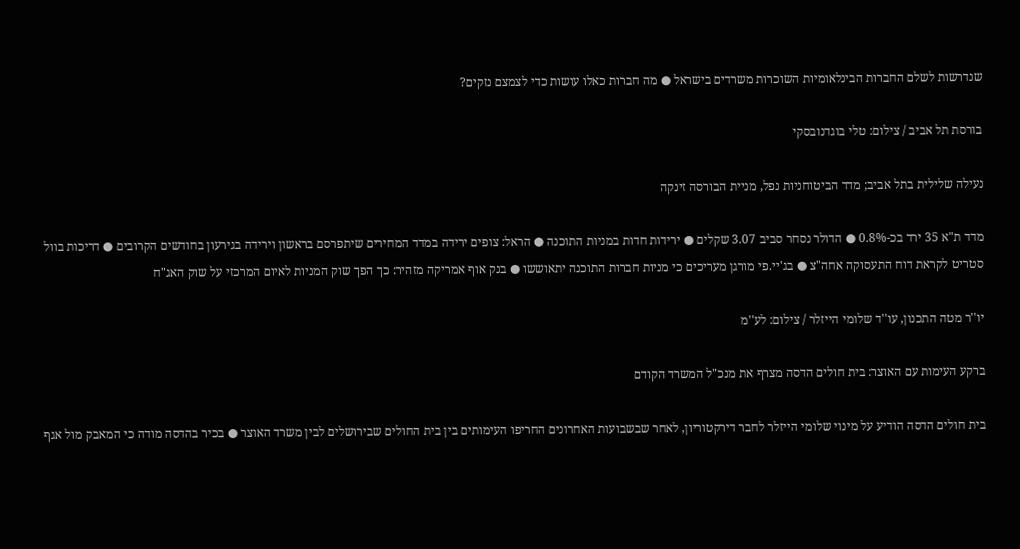שנדרשות לשלם החברות הבינלאומיות השוכרות משרדים בישראל ● מה חברות כאלו עושות כדי לצמצם נזקים?

בורסת תל אביב / צילום: טלי בוגדנובסקי

נעילה שלילית בתל אביב; מדד הביטוחניות נפל, מניית הבורסה זינקה

מדד ת"א 35 ירד בכ-0.8% ● הדולר נסחר סביב 3.07 שקלים ● ירידות חדות במניות התוכנה ● הראל: צופים ירידה במדד המחירים שיתפרסם בראשון וירידה בגירעון בחודשים הקרובים ● דריכות בוול סטריט לקראת דוח התעסוקה אחה"צ ● בג'יי.פי מורגן מעריכים כי מניות חברות התוכנה יתאוששו ● בנק אוף אמריקה מזהיר: כך הפך שוק המניות לאיום המרכזי על שוק האג"ח

יו''ר מטה התכנון, עו''ד שלומי הייזלר / צילום: לע''מ

ברקע העימות עם האוצר: בית חולים הדסה מצרף את מנכ"ל המשרד הקודם

בית חולים הדסה הודיע על מינוי שלומי הייזלר לחבר דירקטוריון, לאחר שבשבועות האחרונים החריפו העימותים בין בית החולים שבירושלים לבין משרד האוצר ● בכיר בהדסה מודה כי המאבק מול אגף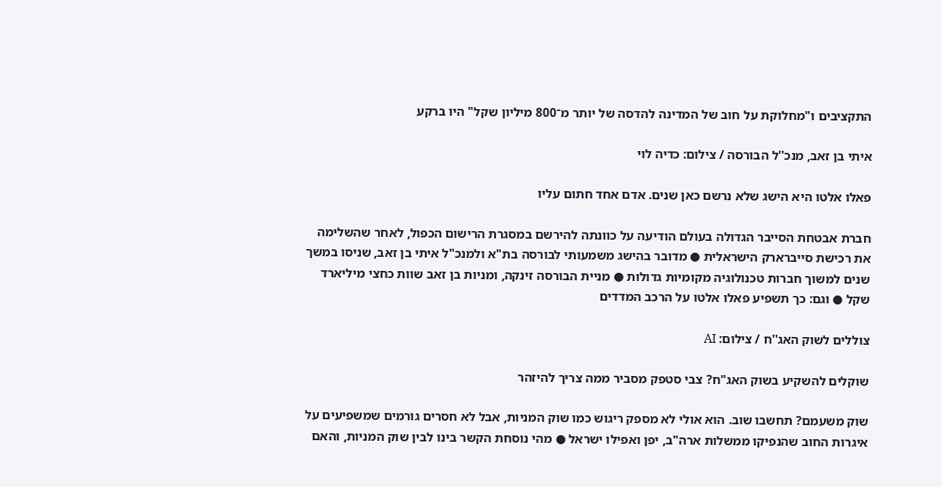התקציבים ו"מחלוקת על חוב של המדינה להדסה של יותר מ־800 מיליון שקל" היו ברקע

איתי בן זאב, מנכ''ל הבורסה / צילום: כדיה לוי

פאלו אלטו היא הישג שלא נרשם כאן שנים. אדם אחד חתום עליו

חברת אבטחת הסייבר הגדולה בעולם הודיעה על כוונתה להירשם במסגרת הרישום הכפול, לאחר שהשלימה את רכישת סייברארק הישראלית ● מדובר בהישג משמעותי לבורסה בת"א ולמנכ"ל איתי בן זאב, שניסו במשך שנים למשוך חברות טכנולוגיה מקומיות גדולות ● מניית הבורסה זינקה, ומניות בן זאב שוות כחצי מיליארד שקל ● וגם: כך תשפיע פאלו אלטו על הרכב המדדים

צוללים לשוק האג''ח / צילום: AI

שוקלים להשקיע בשוק האג"ח? צבי סטפק מסביר ממה צריך להיזהר

שוק משעמם? תחשבו שוב. הוא אולי לא מספק ריגוש כמו שוק המניות, אבל לא חסרים גורמים שמשפיעים על איגרות החוב שהנפיקו ממשלות ארה"ב, יפן ואפילו ישראל ● מהי נוסחת הקשר בינו לבין שוק המניות, והאם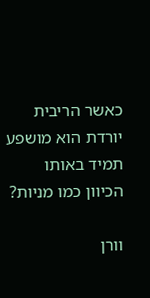כאשר הריבית יורדת הוא מושפע תמיד באותו הכיוון כמו מניות?

וורן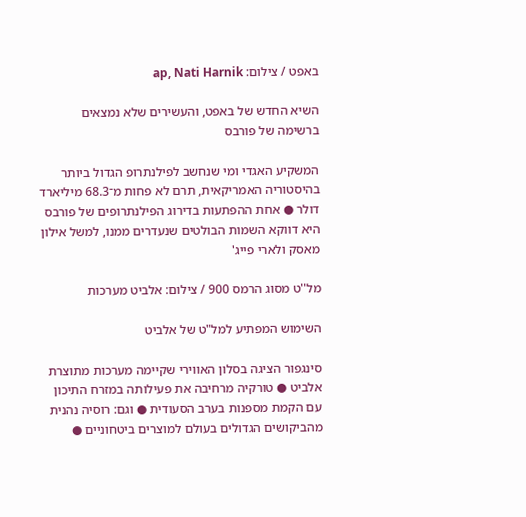באפט / צילום: ap, Nati Harnik

השיא החדש של באפט, והעשירים שלא נמצאים ברשימה של פורבס

המשקיע האגדי ומי שנחשב לפילנתרופ הגדול ביותר בהיסטוריה האמריקאית, תרם לא פחות מ־68.3 מיליארד דולר ● אחת ההפתעות בדירוג הפילנתרופים של פורבס היא דווקא השמות הבולטים שנעדרים ממנו, למשל אילון מאסק ולארי פייג'

מל''ט מסוג הרמס 900 / צילום: אלביט מערכות

השימוש המפתיע למל"ט של אלביט

סינגפור הציגה בסלון האווירי שקיימה מערכות מתוצרת אלביט ● טורקיה מרחיבה את פעילותה במזרח התיכון עם הקמת מספנות בערב הסעודית ● וגם: רוסיה נהנית מהביקושים הגדולים בעולם למוצרים ביטחוניים ●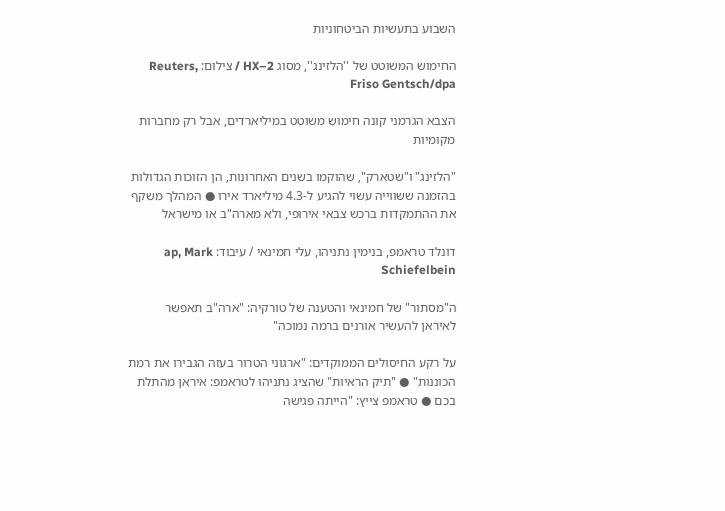השבוע בתעשיות הביטחוניות

החימוש המשוטט של ''הלזינג'', מסוג HX–2 / צילום: Reuters, Friso Gentsch/dpa

הצבא הגרמני קונה חימוש משוטט במיליארדים, אבל רק מחברות מקומיות

"הלזינג" ו"שטארק", שהוקמו בשנים האחרונות, הן הזוכות הגדולות בהזמנה ששווייה עשוי להגיע ל-4.3 מיליארד אירו ● המהלך משקף את ההתמקדות ברכש צבאי אירופי, ולא מארה"ב או מישראל

דונלד טראמפ, בנימין נתניהו, עלי חמינאי / עיבוד: ap, Mark Schiefelbein

ה"מסתור" של חמינאי והטענה של טורקיה: "ארה"ב תאפשר לאיראן להעשיר אורנים ברמה נמוכה"

על רקע החיסולים הממוקדים: "ארגוני הטרור בעזה הגבירו את רמת הכוננות" ● "תיק הראיות" שהציג נתניהו לטראמפ: איראן מהתלת בכם ● טראמפ צייץ: "הייתה פגישה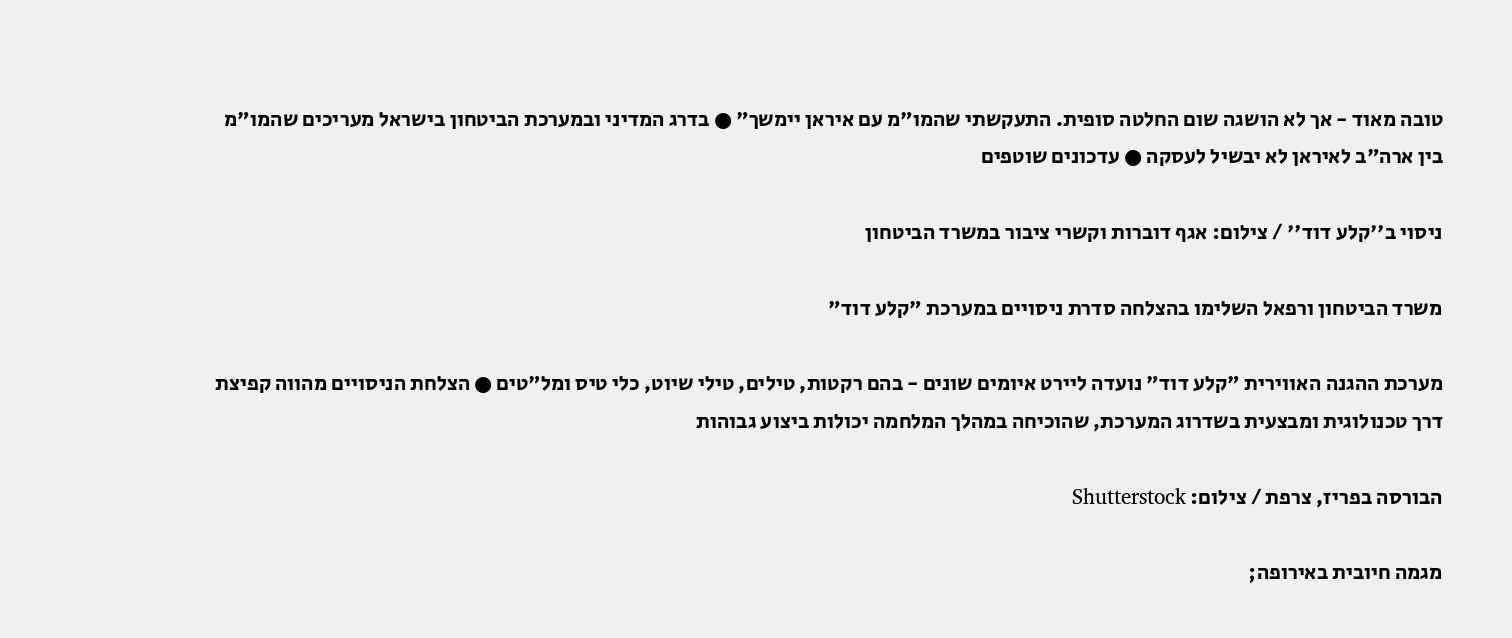טובה מאוד - אך לא הושגה שום החלטה סופית. התעקשתי שהמו"מ עם איראן יימשך" ● בדרג המדיני ובמערכת הביטחון בישראל מעריכים שהמו"מ בין ארה"ב לאיראן לא יבשיל לעסקה ● עדכונים שוטפים

ניסוי ב''קלע דוד'' / צילום: אגף דוברות וקשרי ציבור במשרד הביטחון

משרד הביטחון ורפאל השלימו בהצלחה סדרת ניסויים במערכת "קלע דוד"

מערכת ההגנה האווירית "קלע דוד" נועדה ליירט איומים שונים - בהם רקטות, טילים, טילי שיוט, כלי טיס ומל"טים ● הצלחת הניסויים מהווה קפיצת דרך טכנולוגית ומבצעית בשדרוג המערכת, שהוכיחה במהלך המלחמה יכולות ביצוע גבוהות

הבורסה בפריז, צרפת / צילום: Shutterstock

מגמה חיובית באירופה;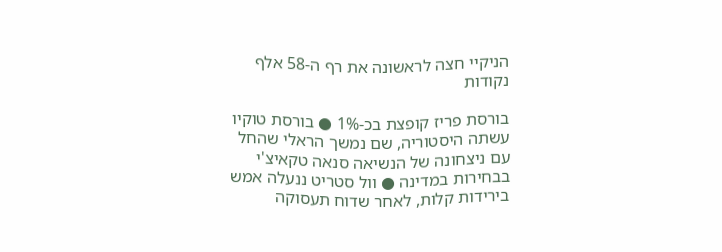הניקיי חצה לראשונה את רף ה-58 אלף נקודות

בורסת פריז קופצת בכ-1% ● בורסת טוקיו עשתה היסטוריה, שם נמשך הראלי שהחל עם ניצחונה של הנשיאה סנאה טקאיצ'י בבחירות במדינה ● וול סטריט ננעלה אמש בירידות קלות, לאחר שדוח תעסוקה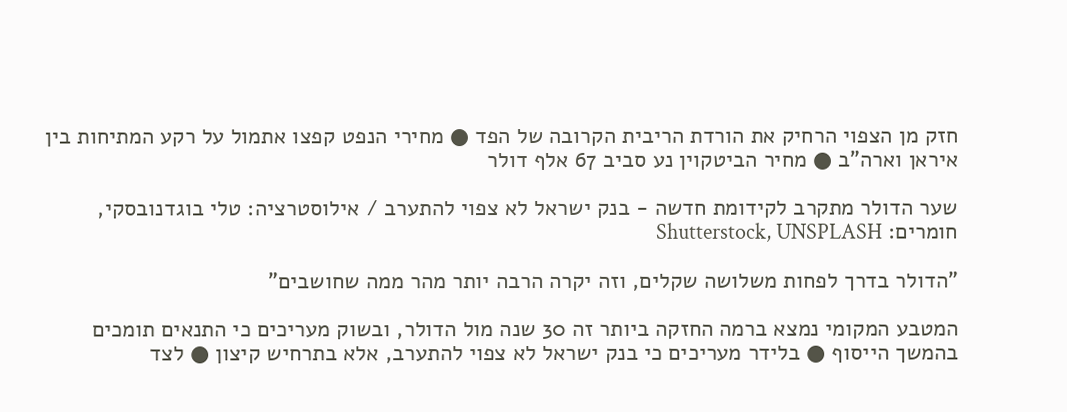חזק מן הצפוי הרחיק את הורדת הריבית הקרובה של הפד ● מחירי הנפט קפצו אתמול על רקע המתיחות בין איראן וארה"ב ● מחיר הביטקוין נע סביב 67 אלף דולר

שער הדולר מתקרב לקידומת חדשה - בנק ישראל לא צפוי להתערב / אילוסטרציה: טלי בוגדנובסקי, חומרים: Shutterstock, UNSPLASH

"הדולר בדרך לפחות משלושה שקלים, וזה יקרה הרבה יותר מהר ממה שחושבים"

המטבע המקומי נמצא ברמה החזקה ביותר זה 30 שנה מול הדולר, ובשוק מעריכים כי התנאים תומכים בהמשך הייסוף ● בלידר מעריכים כי בנק ישראל לא צפוי להתערב, אלא בתרחיש קיצון ● לצד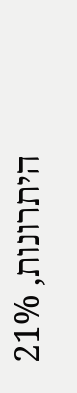היתרונות, 21%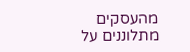מהעסקים מתלוננים על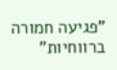"פגיעה חמורה ברווחיות"